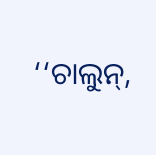‘‘ଚାଲୁନ୍,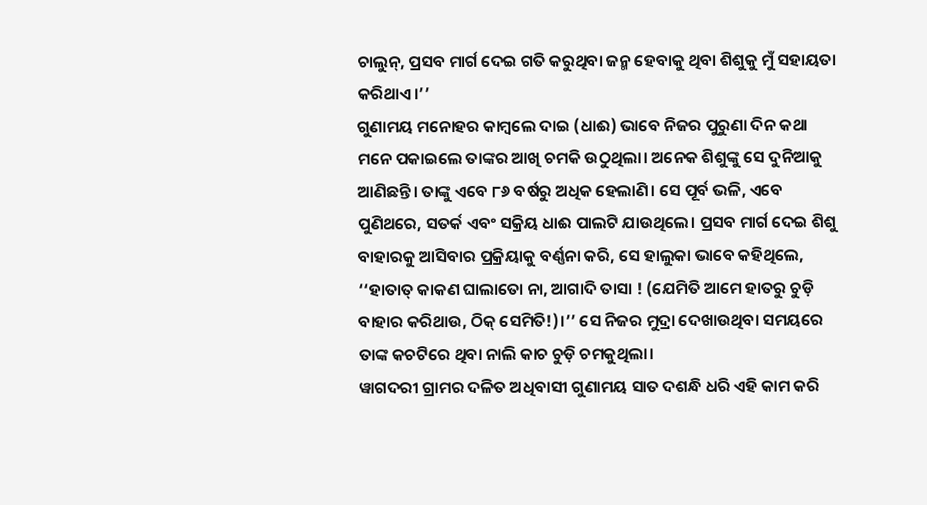ଚାଲୁନ୍, ପ୍ରସବ ମାର୍ଗ ଦେଇ ଗତି କରୁଥିବା ଜନ୍ମ ହେବାକୁ ଥିବା ଶିଶୁକୁ ମୁଁ ସହାୟତା କରିଥାଏ।’’
ଗୁଣାମୟ ମନୋହର କାମ୍ବଲେ ଦାଇ (ଧାଈ) ଭାବେ ନିଜର ପୁରୁଣା ଦିନ କଥା ମନେ ପକାଇଲେ ତାଙ୍କର ଆଖି ଚମକି ଉଠୁଥିଲା। ଅନେକ ଶିଶୁଙ୍କୁ ସେ ଦୁନିଆକୁ ଆଣିଛନ୍ତି। ତାଙ୍କୁ ଏବେ ୮୬ ବର୍ଷରୁ ଅଧିକ ହେଲାଣି। ସେ ପୂର୍ବ ଭଳି, ଏବେ ପୁଣିଥରେ, ସତର୍କ ଏବଂ ସକ୍ରିୟ ଧାଈ ପାଲଟି ଯାଉଥିଲେ। ପ୍ରସବ ମାର୍ଗ ଦେଇ ଶିଶୁ ବାହାରକୁ ଆସିବାର ପ୍ରକ୍ରିୟାକୁ ବର୍ଣ୍ଣନା କରି, ସେ ହାଲୁକା ଭାବେ କହିଥିଲେ, ‘‘ହାତାତ୍ କାକଣ ଘାଲାତୋ ନା, ଆଗାଦି ତାସା ! (ଯେମିତି ଆମେ ହାତରୁ ଚୁଡ଼ି ବାହାର କରିଥାଉ, ଠିକ୍ ସେମିତି!)।’’ ସେ ନିଜର ମୁଦ୍ରା ଦେଖାଉଥିବା ସମୟରେ ତାଙ୍କ କଚଟିରେ ଥିବା ନାଲି କାଚ ଚୁଡ଼ି ଚମକୁଥିଲା।
ୱାଗଦରୀ ଗ୍ରାମର ଦଳିତ ଅଧିବାସୀ ଗୁଣାମୟ ସାତ ଦଶନ୍ଧି ଧରି ଏହି କାମ କରି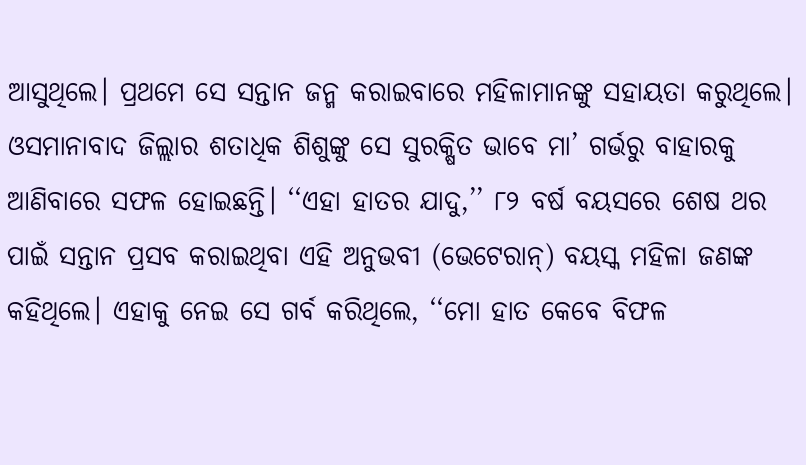ଆସୁଥିଲେ। ପ୍ରଥମେ ସେ ସନ୍ତାନ ଜନ୍ମ କରାଇବାରେ ମହିଳାମାନଙ୍କୁ ସହାୟତା କରୁଥିଲେ। ଓସମାନାବାଦ ଜିଲ୍ଲାର ଶତାଧିକ ଶିଶୁଙ୍କୁ ସେ ସୁରକ୍ଷିତ ଭାବେ ମା’ ଗର୍ଭରୁ ବାହାରକୁ ଆଣିବାରେ ସଫଳ ହୋଇଛନ୍ତି। ‘‘ଏହା ହାତର ଯାଦୁ,’’ ୮୨ ବର୍ଷ ବୟସରେ ଶେଷ ଥର ପାଇଁ ସନ୍ତାନ ପ୍ରସବ କରାଇଥିବା ଏହି ଅନୁଭବୀ (ଭେଟେରାନ୍) ବୟସ୍କ ମହିଳା ଜଣଙ୍କ କହିଥିଲେ। ଏହାକୁ ନେଇ ସେ ଗର୍ବ କରିଥିଲେ, ‘‘ମୋ ହାତ କେବେ ବିଫଳ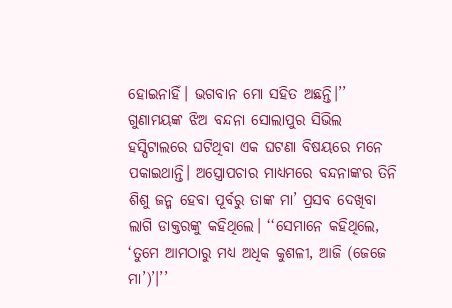ହୋଇନାହିଁ। ଭଗବାନ ମୋ ସହିତ ଅଛନ୍ତି।’’
ଗୁଣାମୟଙ୍କ ଝିଅ ବନ୍ଦନା ସୋଲାପୁର ସିଭିଲ ହସ୍ପିଟାଲରେ ଘଟିଥିବା ଏକ ଘଟଣା ବିଷୟରେ ମନେ ପକାଇଥାନ୍ତି। ଅସ୍ତ୍ରୋପଚାର ମାଧ୍ୟମରେ ବନ୍ଦନାଙ୍କର ତିନି ଶିଶୁ ଜନ୍ମ ହେବା ପୂର୍ବରୁ ତାଙ୍କ ମା’ ପ୍ରସବ ଦେଖିବା ଲାଗି ଡାକ୍ତରଙ୍କୁ କହିଥିଲେ। ‘‘ସେମାନେ କହିଥିଲେ, ‘ତୁମେ ଆମଠାରୁ ମଧ୍ୟ ଅଧିକ କୁଶଳୀ, ଆଜି (ଜେଜେ ମା’)’।’’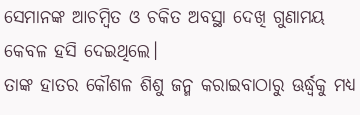ସେମାନଙ୍କ ଆଚମ୍ବିତ ଓ ଚକିତ ଅବସ୍ଥା ଦେଖି ଗୁଣାମୟ କେବଳ ହସି ଦେଇଥିଲେ।
ତାଙ୍କ ହାତର କୌଶଳ ଶିଶୁ ଜନ୍ମ କରାଇବାଠାରୁ ଊର୍ଦ୍ଧ୍ୱକୁ ମଧ୍ୟ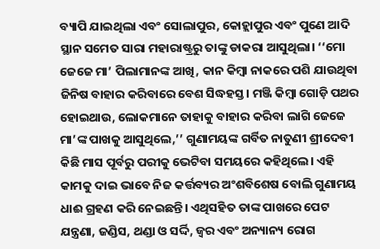ବ୍ୟାପି ଯାଇଥିଲା ଏବଂ ସୋଲାପୁର, କୋହ୍ଲାପୁର ଏବଂ ପୁଣେ ଆଦି ସ୍ଥାନ ସମେତ ସାରା ମହାରାଷ୍ଟ୍ରରୁ ତାଙ୍କୁ ଡାକରା ଆସୁଥିଲା। ‘‘ମୋ ଜେଜେ ମା’ ପିଲାମାନଙ୍କ ଆଖି, କାନ କିମ୍ବା ନାକରେ ପଶି ଯାଉଥିବା ଜିନିଷ ବାହାର କରିବାରେ ବେଶ ସିଦ୍ଧହସ୍ତ। ମଞ୍ଜି କିମ୍ବା ଗୋଡ଼ି ପଥର ହୋଇଥାଉ, ଲୋକମାନେ ତାହାକୁ ବାହାର କରିବା ଲାଗି ଜେଜେ ମା’ଙ୍କ ପାଖକୁ ଆସୁଥିଲେ,’’ ଗୁଣାମୟଙ୍କ ଗର୍ବିତ ନାତୁଣୀ ଶ୍ରୀଦେବୀ କିଛି ମାସ ପୂର୍ବରୁ ପରୀକୁ ଭେଟିବା ସମୟରେ କହିଥିଲେ। ଏହି କାମକୁ ଦାଇ ଭାବେ ନିଜ କର୍ତ୍ତବ୍ୟର ଅଂଶବିଶେଷ ବୋଲି ଗୁଣାମୟ ଧାଈ ଗ୍ରହଣ କରି ନେଇଛନ୍ତି। ଏଥିସହିତ ତାଙ୍କ ପାଖରେ ପେଟ ଯନ୍ତ୍ରଣା, ଜଣ୍ଡିସ, ଥଣ୍ଡା ଓ ସର୍ଦ୍ଦି, ଜ୍ୱର ଏବଂ ଅନ୍ୟାନ୍ୟ ରୋଗ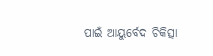ପାଇଁ ଆୟୁର୍ବେଦ ଚିକିତ୍ସା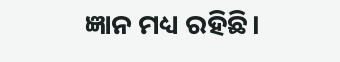ଜ୍ଞାନ ମଧ୍ୟ ରହିଛି।